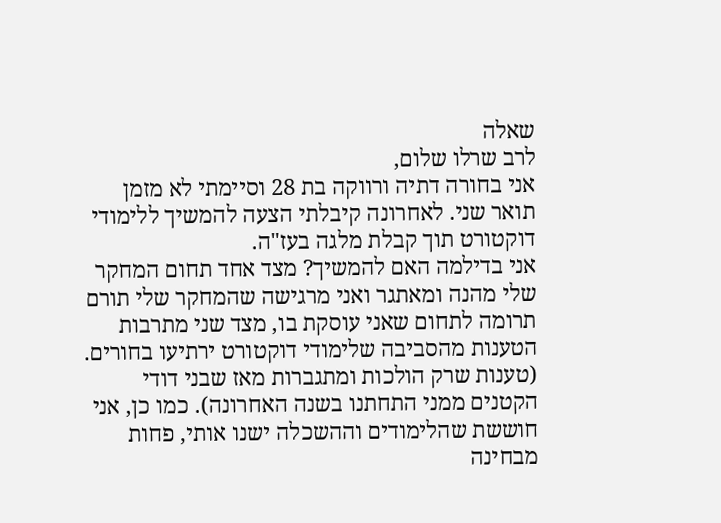שאלה
לרב שרלו שלום,
אני בחורה דתיה ורווקה בת 28 וסיימתי לא מזמן תואר שני. לאחרונה קיבלתי הצעה להמשיך ללימודי דוקטורט תוך קבלת מלגה בעז"ה.
אני בדילמה האם להמשיך? מצד אחד תחום המחקר שלי מהנה ומאתגר ואני מרגישה שהמחקר שלי תורם תרומה לתחום שאני עוסקת בו, מצד שני מתרבות הטענות מהסביבה שלימודי דוקטורט ירתיעו בחורים. (טענות שרק הולכות ומתגברות מאז שבני דודי הקטנים ממני התחתנו בשנה האחרונה). כמו כן, אני חוששת שהלימודים וההשכלה ישנו אותי, פחות מבחינה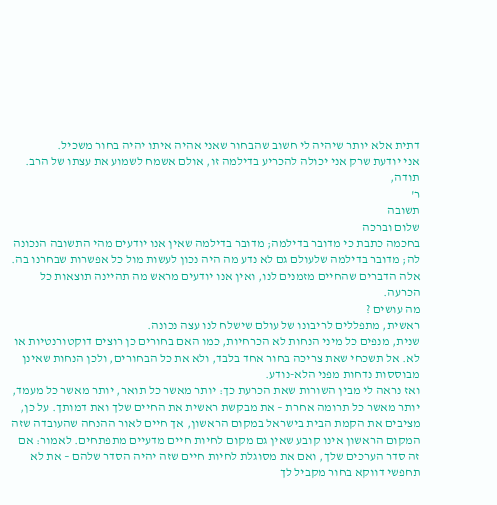דתית אלא יותר שיהיה לי חשוב שהבחור שאני אהיה איתו יהיה בחור משכיל.
אני יודעת שרק אני יכולה להכריע בדילמה זו, אולם אשמח לשמוע את עצתו של הרב.
תודה,
ר'
תשובה
שלום וברכה
בחכמה כתבת כי מדובר בדילמה; מדובר בדילמה שאין אנו יודעים מהי התשובה הנכונה לה; מדובר בדילמה שלעולם גם לא נדע מה היה נכון לעשות מול כל אפשרות שבחרנו בה. אלה הדברים שהחיים מזמנים לנו, ואין אנו יודעים מראש מה תהיינה תוצאות כל הכרעה.
מה עושים ?
ראשית, מתפללים לריבונו של עולם שישלח לנו עצה נכונה.
שנית, מנפים כל מיני הנחות לא הכרחיות, כמו האם בחורים כן רוצים דוקטורנטיות או לא. אל תשכחי שאת צריכה בחור אחד בלבד, ולא את כל הבחורים, ולכן הנחות שאינן מבוססות נדחות מפני הלא-נודע.
ואז נראה לי מבין השורות שאת הכרעת כך: יותר מאשר כל תואר, יותר מאשר כל מעמד, יותר מאשר כל תרומה אחרת – את מבקשת ראשית את החיים שלך ואת דמותך. על כן, מציבים את הקמת הבית בישראל במקום הראשון, אך חיים לאור ההנחה שהעובדה שזה המקום הראשון אינו קובע שאין גם מקום לחיות חיים מדעיים מתפתחים. לאמור: אם זה סדר הערכים שלך, ואם את מסוגלת לחיות חיים שזה יהיה הסדר שלהם – את לא תחפשי דווקא בחור מקביל לך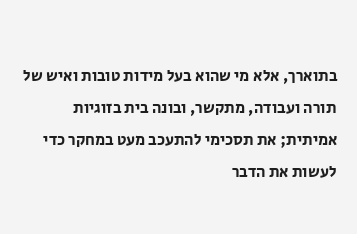בתוארך, אלא מי שהוא בעל מידות טובות ואיש של תורה ועבודה, מתקשר, ובונה בית בזוגיות אמיתית; את תסכימי להתעכב מעט במחקר כדי לעשות את הדבר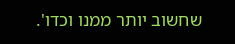שחשוב יותר ממנו וכדו'.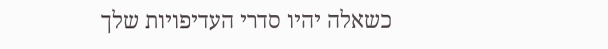כשאלה יהיו סדרי העדיפויות שלך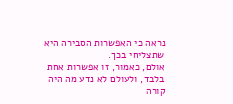נראה כי האפשרות הסבירה היא שתצליחי בכך.
אולם, כאמור, זו אפשרות אחת בלבד, ולעולם לא נדע מה היה קורה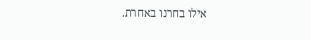אילו בחרנו באחרת.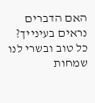האם הדברים נראים בעינייך?
כל טוב ובשרי לנו שמחות